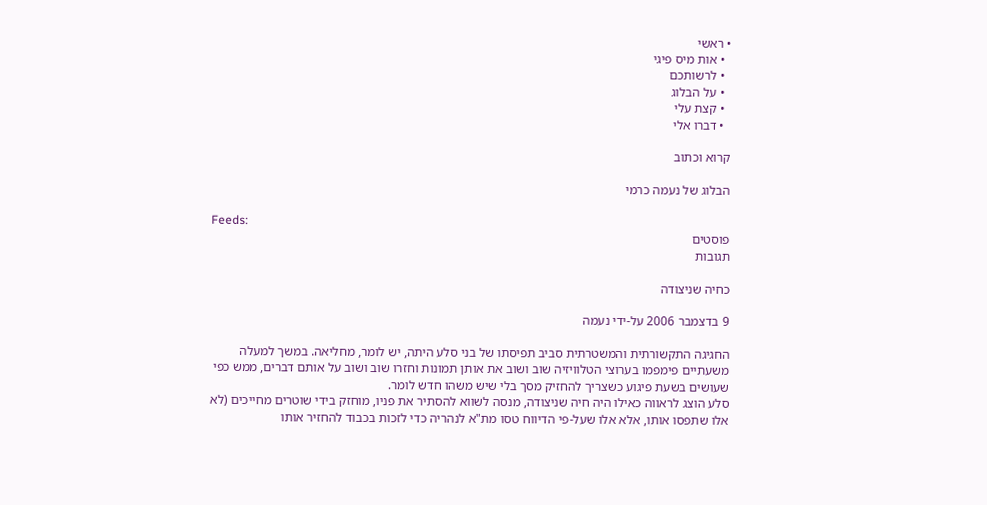• ראשי
  • אות מיס פיגי
  • לרשותכם
  • על הבלוג
  • קצת עלי
  • דברו אלי

קרוא וכתוב

הבלוג של נעמה כרמי

Feeds:
פוסטים
תגובות

כחיה שניצודה

9 בדצמבר 2006 על-ידי נעמה

החגיגה התקשורתית והמשטרתית סביב תפיסתו של בני סלע היתה, יש לומר, מחליאה. במשך למעלה משעתיים פימפמו בערוצי הטלוויזיה שוב ושוב את אותן תמונות וחזרו שוב ושוב על אותם דברים, ממש כפי שעושים בשעת פיגוע כשצריך להחזיק מסך בלי שיש משהו חדש לומר.
סלע הוצג לראווה כאילו היה חיה שניצודה, מנסה לשווא להסתיר את פניו, מוחזק בידי שוטרים מחייכים (לא אלו שתפסו אותו, אלא אלו שעל-פי הדיווח טסו מת"א לנהריה כדי לזכות בכבוד להחזיר אותו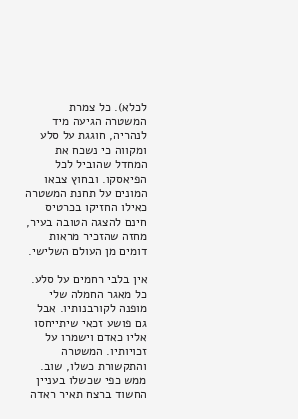לכלא). כל צמרת המשטרה הגיעה מיד לנהריה, חוגגת על סלע ומקווה כי נשכח את המחדל שהוביל לכל הפיאסקו. ובחוץ צבאו המונים על תחנת המשטרה כאילו החזיקו בכרטיס חינם להצגה הטובה בעיר, מחזה שהזכיר מראות דומים מן העולם השלישי.

אין בלבי רחמים על סלע. כל מאגר החמלה שלי מופנה לקורבנותיו. אבל גם פושע זכאי שיתייחסו אליו כאדם וישמרו על זכויותיו. המשטרה והתקשורת כשלו, שוב. ממש כפי שכשלו בעניין החשוד ברצח תאיר ראדה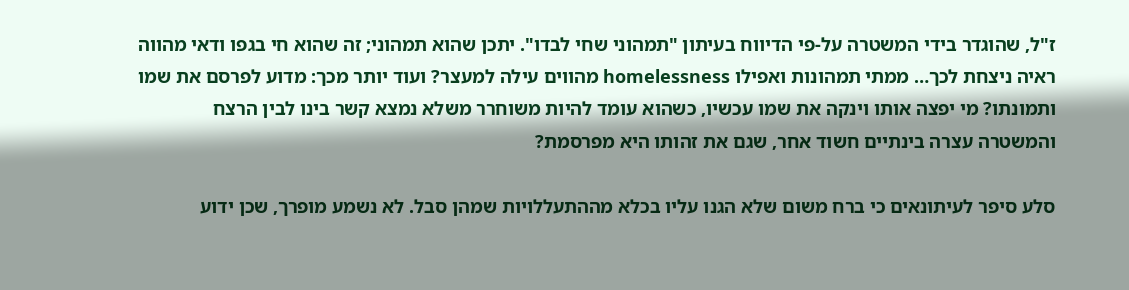ז"ל, שהוגדר בידי המשטרה על-פי הדיווח בעיתון "תמהוני שחי לבדו". יתכן שהוא תמהוני; זה שהוא חי בגפו ודאי מהווה ראיה ניצחת לכך… ממתי תמהונות ואפילו homelessness מהווים עילה למעצר? ועוד יותר מכך: מדוע לפרסם את שמו ותמונתו? מי יפצה אותו וינקה את שמו עכשיו, כשהוא עומד להיות משוחרר משלא נמצא קשר בינו לבין הרצח והמשטרה עצרה בינתיים חשוד אחר, שגם את זהותו היא מפרסמת?

סלע סיפר לעיתונאים כי ברח משום שלא הגנו עליו בכלא מההתעללויות שמהן סבל. לא נשמע מופרך, שכן ידוע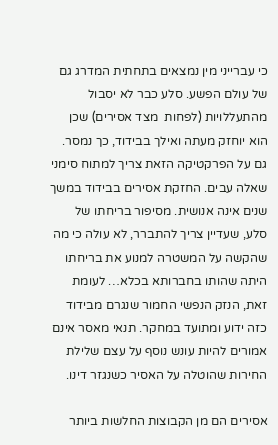כי עברייני מין נמצאים בתחתית המדרג גם של עולם הפשע. סלע כבר לא יסבול מהתעללויות (לפחות  מצד אסירים) שכן הוא יוחזק מעתה ואילך בבידוד, כך נמסר. גם על הפרקטיקה הזאת צריך למתוח סימני שאלה עבים. החזקת אסירים בבידוד במשך שנים אינה אנושית. מסיפור בריחתו של סלע, שעדיין צריך להתברר, לא עולה כי מה שהקשה על המשטרה למנוע את בריחתו היתה שהותו בחברותא בכלא… לעומת זאת, הנזק הנפשי החמור שנגרם מבידוד כזה ידוע ומתועד במחקר. תנאי מאסר אינם אמורים להיות עונש נוסף על עצם שלילת החירות שהוטלה על האסיר כשנגזר דינו.

אסירים הם מן הקבוצות החלשות ביותר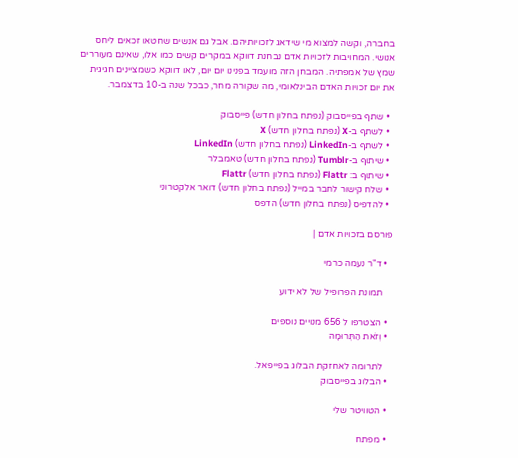בחברה, וקשה למצוא מי שידאג לזכויותיהם. אבל גם אנשים שחטאו זכאים ליחס אנושי. המחויבות לזכויות אדם נבחנת דווקא במקרים קשים כמו אלו, שאינם מעוררים שמץ של אמפתיה. המבחן הזה מועמד בפנינו יום יום, לאו דווקא כשמציינים חגיגית את יום זכויות האדם הבינלאומי, מה שקורה מחר, כבכל שנה ב-10 בדצמבר.

  • שתף בפייסבוק (נפתח בחלון חדש) פייסבוק
  • לשתף ב-X (נפתח בחלון חדש) X
  • לשתף ב-LinkedIn (נפתח בחלון חדש) LinkedIn
  • שיתוף ב-Tumblr (נפתח בחלון חדש) טאמבלר
  • שיתוף ב: Flattr (נפתח בחלון חדש) Flattr
  • שלח קישור לחבר במייל (נפתח בחלון חדש) דואר אלקטרוני
  • להדפיס (נפתח בחלון חדש) הדפס

פורסם בזכויות אדם |

  • ד"ר נעמה כרמי

    תמונת הפרופיל של לא ידוע

  • הצטרפו ל 656 מנויים נוספים
  • וְזֹאת הַתְּרוּמָה

    לתרומה לאחזקת הבלוג בפייפאל.
  • הבלוג בפייסבוק

  • הטוויטר שלי

  • מפתח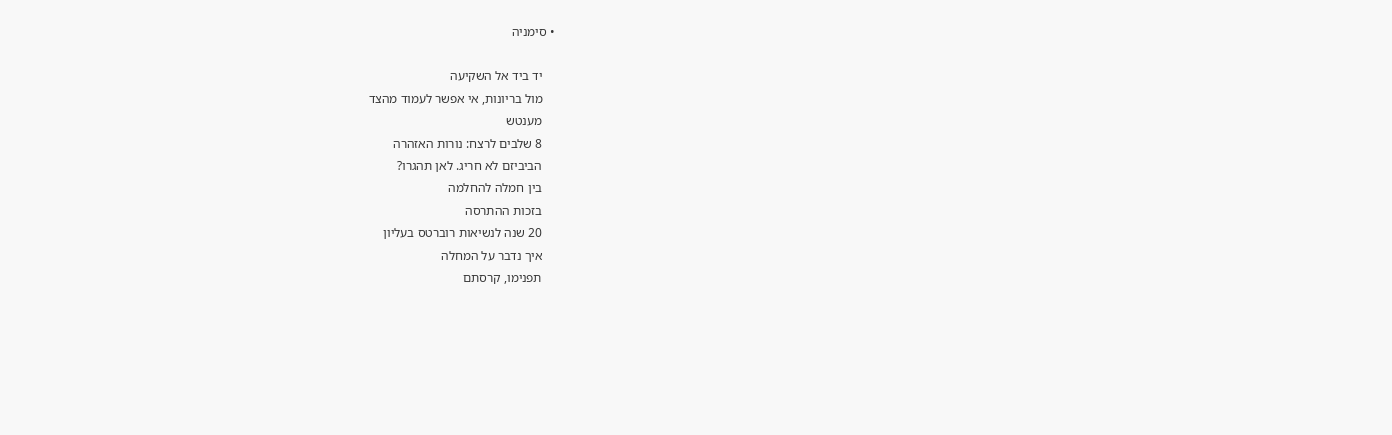• סימניה

    יד ביד אל השקיעה
    מול בריונות, אי אפשר לעמוד מהצד
    מענטש
    8 שלבים לרצח: נורות האזהרה
    הביביזם לא חריג. לאן תהגרו?
    בין חמלה להחלמה
    בזכות ההתרסה
    20 שנה לנשיאות רוברטס בעליון
    איך נדבר על המחלה
    תפנימו, קרסתם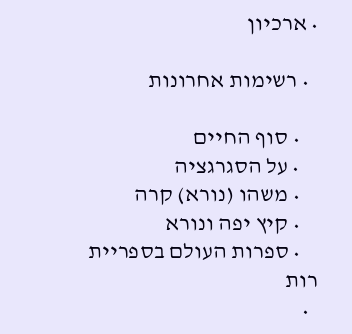• ארכיון

  • רשימות אחרונות

    • סוף החיים
    • על הסגרגציה
    • משהו (נורא) קרה
    • קיץ יפה ונורא
    • ספרות העולם בספריית רות
  •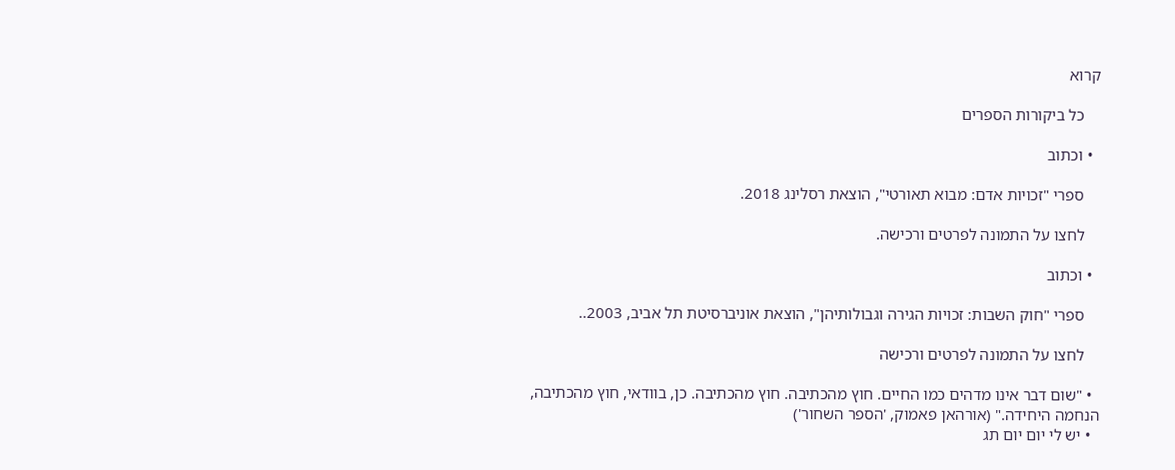קרוא

    כל ביקורות הספרים

  • וכתוב

    ספרי "זכויות אדם: מבוא תאורטי", הוצאת רסלינג 2018.

    לחצו על התמונה לפרטים ורכישה.

  • וכתוב

    ספרי "חוק השבות: זכויות הגירה וגבולותיהן", הוצאת אוניברסיטת תל אביב, 2003..

    לחצו על התמונה לפרטים ורכישה

  • "שום דבר אינו מדהים כמו החיים. חוץ מהכתיבה. חוץ מהכתיבה. כן, בוודאי, חוץ מהכתיבה, הנחמה היחידה." (אורהאן פאמוק, 'הספר השחור')
  • יש לי יום יום תג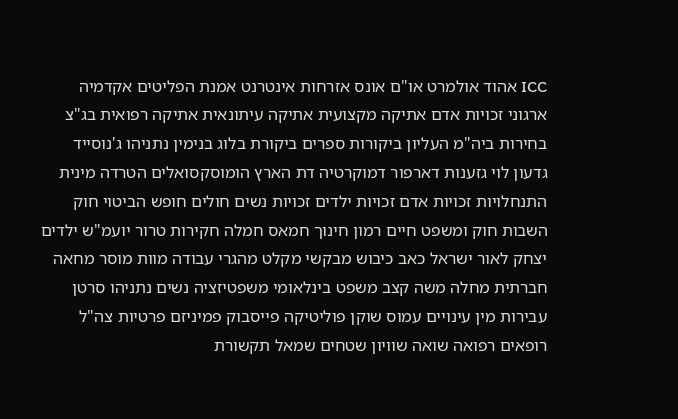ICC אהוד אולמרט או"ם אונס אזרחות אינטרנט אמנת הפליטים אקדמיה ארגוני זכויות אדם אתיקה מקצועית אתיקה עיתונאית אתיקה רפואית בג"צ בחירות ביה"מ העליון ביקורות ספרים ביקורת בלוג בנימין נתניהו ג'נוסייד גדעון לוי גזענות דארפור דמוקרטיה דת הארץ הומוסקסואלים הטרדה מינית התנחלויות זכויות אדם זכויות ילדים זכויות נשים חולים חופש הביטוי חוק השבות חוק ומשפט חיים רמון חינוך חמאס חמלה חקירות טרור יועמ"ש ילדים יצחק לאור ישראל כאב כיבוש מבקשי מקלט מהגרי עבודה מוות מוסר מחאה חברתית מחלה משה קצב משפט בינלאומי משפטיזציה נשים נתניהו סרטן עבירות מין עינויים עמוס שוקן פוליטיקה פייסבוק פמיניזם פרטיות צה"ל רופאים רפואה שואה שוויון שטחים שמאל תקשורת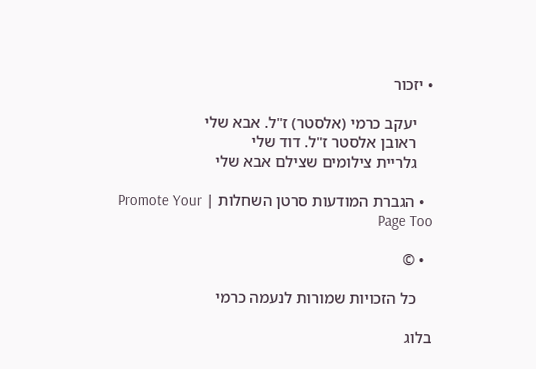• יזכור

    יעקב כרמי (אלסטר) ז"ל. אבא שלי
    ראובן אלסטר ז"ל. דוד שלי
    גלריית צילומים שצילם אבא שלי

  • הגברת המודעות סרטן השחלות | Promote Your Page Too

  • ©

    כל הזכויות שמורות לנעמה כרמי

בלוג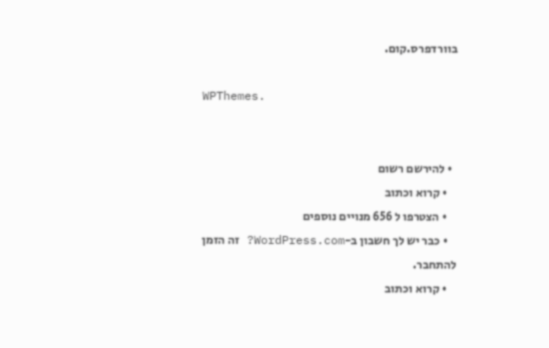בוורדפרס.קום.

WPThemes.


  • להירשם רשום
    • קרוא וכתוב
    • הצטרפו ל 656 מנויים נוספים
    • כבר יש לך חשבון ב-WordPress.com? זה הזמן להתחבר.
    • קרוא וכתוב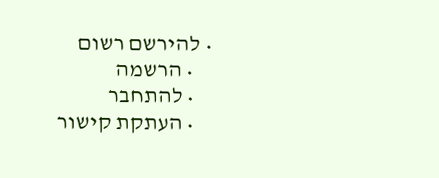• להירשם רשום
    • הרשמה
    • להתחבר
    • העתקת קישור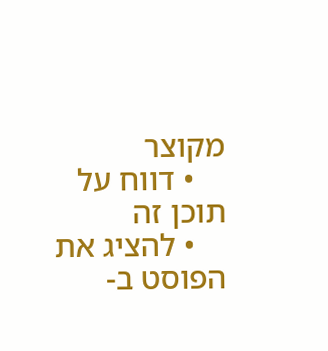מקוצר
    • דווח על תוכן זה
    • להציג את הפוסט ב-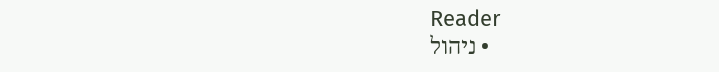Reader
    • ניהול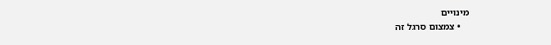מינויים
    • צמצום סרגל זה